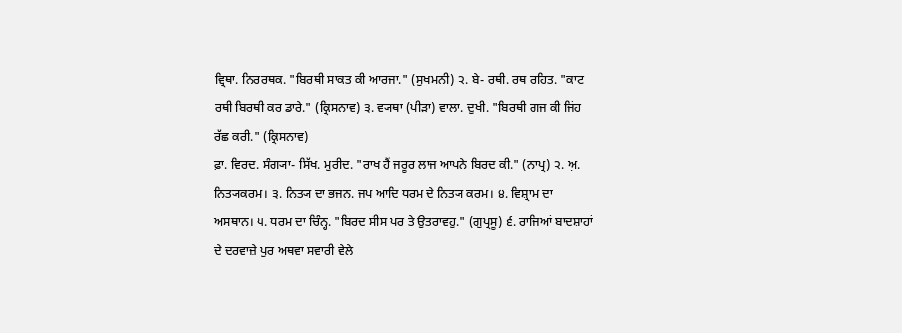ਵ੍ਰਿਥਾ. ਨਿਰਰਥਕ. "ਬਿਰਥੀ ਸਾਕਤ ਕੀ ਆਰਜਾ." (ਸੁਖਮਨੀ) ੨. ਬੇ- ਰਥੀ. ਰਥ ਰਹਿਤ. "ਕਾਟ ਰਥੀ ਬਿਰਥੀ ਕਰ ਡਾਰੇ." (ਕ੍ਰਿਸਨਾਵ) ੩. ਵ੍ਯਥਾ (ਪੀੜਾ) ਵਾਲਾ. ਦੁਖੀ. "ਬਿਰਥੀ ਗਜ ਕੀ ਜਿਂਹ ਰੱਛ ਕਰੀ." (ਕ੍ਰਿਸਨਾਵ)
ਫ਼ਾ. ਵਿਰਦ. ਸੰਗ੍ਯਾ- ਸਿੱਖ. ਮੁਰੀਦ. "ਰਾਖ ਹੈਂ ਜਰੂਰ ਲਾਜ ਆਪਨੇ ਬਿਰਦ ਕੀ." (ਨਾਪ੍ਰ) ੨. ਅ਼. ਨਿਤ੍ਯਕਰਮ। ੩. ਨਿਤ੍ਯ ਦਾ ਭਜਨ. ਜਪ ਆਦਿ ਧਰਮ ਦੇ ਨਿਤ੍ਯ ਕਰਮ। ੪. ਵਿਸ਼੍ਰਾਮ ਦਾ ਅਸਥਾਨ। ੫. ਧਰਮ ਦਾ ਚਿੰਨ੍ਹ. "ਬਿਰਦ ਸੀਸ ਪਰ ਤੇ ਉਤਰਾਵਹੁ." (ਗੁਪ੍ਰਸੂ) ੬. ਰਾਜਿਆਂ ਬਾਦਸ਼ਾਹਾਂ ਦੇ ਦਰਵਾਜ਼ੇ ਪੁਰ ਅਥਵਾ ਸਵਾਰੀ ਵੇਲੇ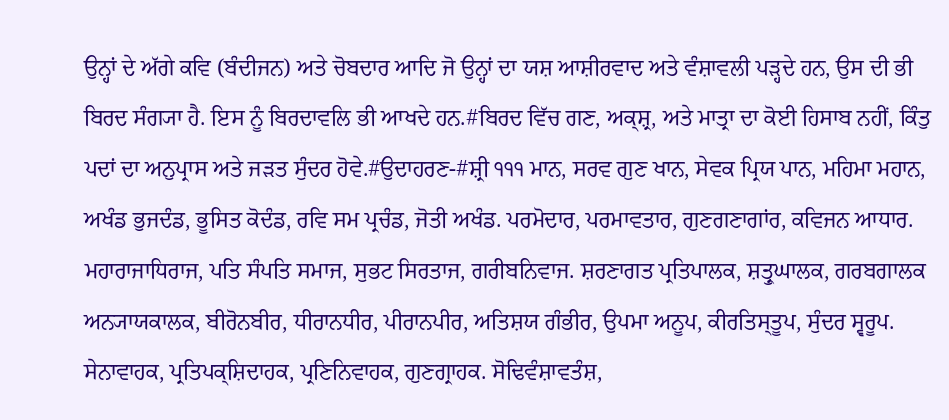ਉਨ੍ਹਾਂ ਦੇ ਅੱਗੇ ਕਵਿ (ਬੰਦੀਜਨ) ਅਤੇ ਚੋਬਦਾਰ ਆਦਿ ਜੋ ਉਨ੍ਹਾਂ ਦਾ ਯਸ਼ ਆਸ਼ੀਰਵਾਦ ਅਤੇ ਵੰਸ਼ਾਵਲੀ ਪੜ੍ਹਦੇ ਹਨ, ਉਸ ਦੀ ਭੀ ਬਿਰਦ ਸੰਗ੍ਯਾ ਹੈ. ਇਸ ਨੂੰ ਬਿਰਦਾਵਲਿ ਭੀ ਆਖਦੇ ਹਨ.#ਬਿਰਦ ਵਿੱਚ ਗਣ, ਅਕ੍ਸ਼੍ਰ, ਅਤੇ ਮਾਤ੍ਰਾ ਦਾ ਕੋਈ ਹਿਸਾਬ ਨਹੀਂ, ਕਿੰਤੁ ਪਦਾਂ ਦਾ ਅਨੁਪ੍ਰਾਸ ਅਤੇ ਜੜਤ ਸੁੰਦਰ ਹੋਵੇ.#ਉਦਾਹਰਣ-#ਸ਼੍ਰੀ ੧੧੧ ਮਾਨ, ਸਰਵ ਗੁਣ ਖਾਨ, ਸੇਵਕ ਪ੍ਰਿਯ ਪਾਨ, ਮਹਿਮਾ ਮਹਾਨ, ਅਖੰਡ ਭੁਜਦੰਡ, ਭੂਸਿਤ ਕੋਦੰਡ, ਰਵਿ ਸਮ ਪ੍ਰਚੰਡ, ਜੋਤੀ ਅਖੰਡ. ਪਰਮੋਦਾਰ, ਪਰਮਾਵਤਾਰ, ਗੁਣਗਣਾਗਾਂਰ, ਕਵਿਜਨ ਆਧਾਰ. ਮਹਾਰਾਜਾਧਿਰਾਜ, ਪਤਿ ਸੰਪਤਿ ਸਮਾਜ, ਸੁਭਟ ਸਿਰਤਾਜ, ਗਰੀਬਨਿਵਾਜ. ਸ਼ਰਣਾਗਤ ਪ੍ਰਤਿਪਾਲਕ, ਸ਼ਤ੍ਰੁਘਾਲਕ, ਗਰਬਗਾਲਕ ਅਨ੍ਯਾਯਕਾਲਕ, ਬੀਰੋਨਬੀਰ, ਧੀਰਾਨਧੀਰ, ਪੀਰਾਨਪੀਰ, ਅਤਿਸ਼ਯ ਗੰਭੀਰ, ਉਪਮਾ ਅਨੂਪ, ਕੀਰਤਿਸ੍ਤੂਪ, ਸੁੰਦਰ ਸ੍ਵਰੂਪ. ਸੇਨਾਵਾਹਕ, ਪ੍ਰਤਿਪਕ੍ਸ਼ਿਦਾਹਕ, ਪ੍ਰਣਿਨਿਵਾਹਕ, ਗੁਣਗ੍ਰਾਹਕ. ਸੋਢਿਵੰਸ਼ਾਵਤੰਸ਼,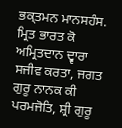ਭਕ੍ਤਮਨ ਮਾਨਸਹੰਸ. ਮ੍ਰਿਤ ਭਾਰਤ ਕੋ ਅਮ੍ਰਿਤਦਾਨ ਦ੍ਵਾਰਾ ਸਜੀਵ ਕਰਤਾ, ਜਗਤ ਗੁਰੂ ਨਾਨਕ ਕੀ ਪਰਮਜੋਤਿ, ਸ਼੍ਰੀ ਗੁਰੂ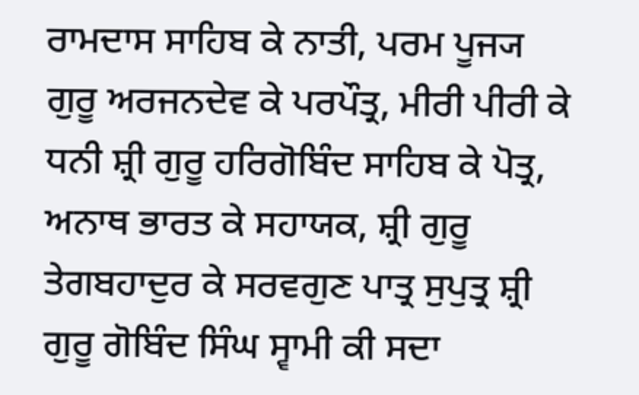ਰਾਮਦਾਸ ਸਾਹਿਬ ਕੇ ਨਾਤੀ, ਪਰਮ ਪੂਜ੍ਯ ਗੁਰੂ ਅਰਜਨਦੇਵ ਕੇ ਪਰਪੌਤ੍ਰ, ਮੀਰੀ ਪੀਰੀ ਕੇ ਧਨੀ ਸ਼੍ਰੀ ਗੁਰੂ ਹਰਿਗੋਬਿੰਦ ਸਾਹਿਬ ਕੇ ਪੋਤ੍ਰ, ਅਨਾਥ ਭਾਰਤ ਕੇ ਸਹਾਯਕ, ਸ਼੍ਰੀ ਗੁਰੂ ਤੇਗਬਹਾਦੁਰ ਕੇ ਸਰਵਗੁਣ ਪਾਤ੍ਰ ਸੁਪੁਤ੍ਰ ਸ਼੍ਰੀ ਗੁਰੂ ਗੋਬਿੰਦ ਸਿੰਘ ਸ੍ਵਾਮੀ ਕੀ ਸਦਾ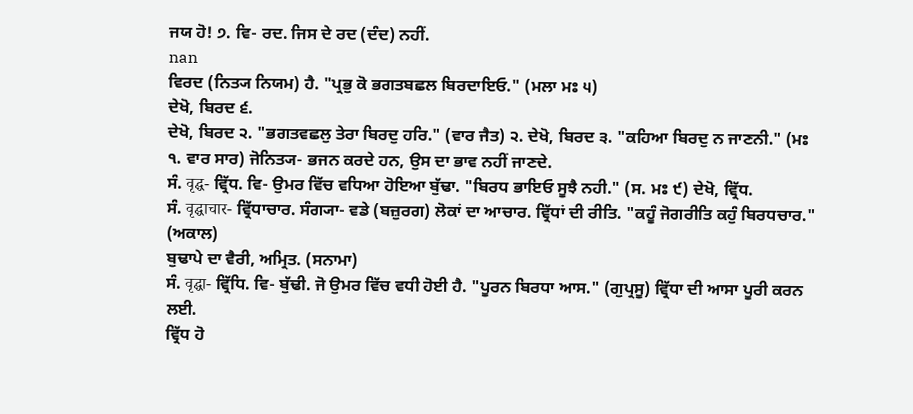ਜਯ ਹੋ! ੭. ਵਿ- ਰਦ. ਜਿਸ ਦੇ ਰਦ (ਦੰਦ) ਨਹੀਂ.
nan
ਵਿਰਦ (ਨਿਤ੍ਯ ਨਿਯਮ) ਹੈ. "ਪ੍ਰਭੁ ਕੋ ਭਗਤਬਛਲ ਬਿਰਦਾਇਓ." (ਮਲਾ ਮਃ ੫)
ਦੇਖੋ, ਬਿਰਦ ੬.
ਦੇਖੋ, ਬਿਰਦ ੨. "ਭਗਤਵਛਲੁ ਤੇਰਾ ਬਿਰਦੁ ਹਰਿ." (ਵਾਰ ਜੈਤ) ੨. ਦੇਖੋ, ਬਿਰਦ ੩. "ਕਹਿਆ ਬਿਰਦੁ ਨ ਜਾਣਨੀ." (ਮਃ ੧. ਵਾਰ ਸਾਰ) ਜੋਨਿਤ੍ਯ- ਭਜਨ ਕਰਦੇ ਹਨ, ਉਸ ਦਾ ਭਾਵ ਨਹੀਂ ਜਾਣਦੇ.
ਸੰ. वृद्घ- ਵ੍ਰਿੱਧ. ਵਿ- ਉਮਰ ਵਿੱਚ ਵਧਿਆ ਹੋਇਆ ਬੁੱਢਾ. "ਬਿਰਧ ਭਾਇਓ ਸੂਝੈ ਨਹੀ." (ਸ. ਮਃ ੯) ਦੇਖੋ, ਵ੍ਰਿੱਧ.
ਸੰ. वृद्घाचार- ਵ੍ਰਿੱਧਾਚਾਰ. ਸੰਗ੍ਯਾ- ਵਡੇ (ਬਜ਼ੁਰਗ) ਲੋਕਾਂ ਦਾ ਆਚਾਰ. ਵ੍ਰਿੱਧਾਂ ਦੀ ਰੀਤਿ. "ਕਹੂੰ ਜੋਗਰੀਤਿ ਕਹੁੰ ਬਿਰਧਚਾਰ." (ਅਕਾਲ)
ਬੁਢਾਪੇ ਦਾ ਵੈਰੀ, ਅਮ੍ਰਿਤ. (ਸਨਾਮਾ)
ਸੰ. वृद्घा- ਵ੍ਰਿੱਧਿ. ਵਿ- ਬੁੱਢੀ. ਜੋ ਉਮਰ ਵਿੱਚ ਵਧੀ ਹੋਈ ਹੈ. "ਪੂਰਨ ਬਿਰਧਾ ਆਸ." (ਗੁਪ੍ਰਸੂ) ਵ੍ਰਿੱਧਾ ਦੀ ਆਸਾ ਪੂਰੀ ਕਰਨ ਲਈ.
ਵ੍ਰਿੱਧ ਹੋ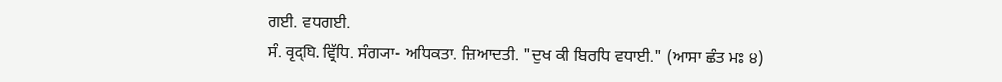ਗਈ. ਵਧਗਈ.
ਸੰ. वृद्घि. ਵ੍ਰਿੱਧਿ. ਸੰਗ੍ਯਾ- ਅਧਿਕਤਾ. ਜ਼ਿਆਦਤੀ. "ਦੁਖ ਕੀ ਬਿਰਧਿ ਵਧਾਈ." (ਆਸਾ ਛੰਤ ਮਃ ੪)